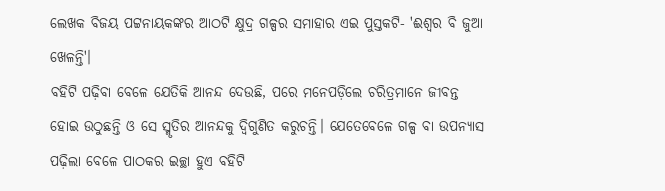ଲେଖକ ବିଜୟ ପଟ୍ଟନାୟକଙ୍କର ଆଠଟି କ୍ଷୁଦ୍ର ଗଳ୍ପର ସମାହାର ଏଇ ପୁସ୍ତକଟି- 'ଈଶ୍ୱର ବି ଜୁଆ ଖେଳନ୍ତି'।
ବହିଟି ପଢ଼ିବା ବେଳେ ଯେତିକି ଆନନ୍ଦ ଦେଉଛି, ପରେ ମନେପଡ଼ିଲେ ଚରିତ୍ରମାନେ ଜୀବନ୍ତ ହୋଇ ଉଠୁଛନ୍ତି ଓ ସେ ସ୍ମୃତିର ଆନନ୍ଦକୁ ଦ୍ୱିଗୁଣିତ କରୁଚନ୍ତି। ଯେତେବେଳେ ଗଳ୍ପ ବା ଉପନ୍ୟାସ ପଢ଼ିଲା ବେଳେ ପାଠକର ଇଚ୍ଛା ହୁଏ ବହିଟି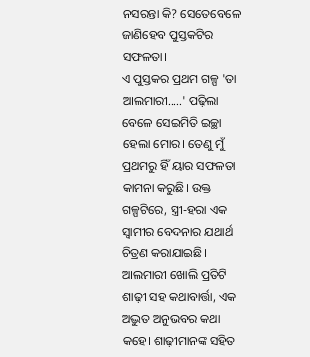ନସରନ୍ତା କି? ସେତେବେଳେ ଜାଣିହେବ ପୁସ୍ତକଟିର ସଫଳତା।
ଏ ପୁସ୍ତକର ପ୍ରଥମ ଗଳ୍ପ 'ତା ଆଲମାରୀ.....' ପଢ଼ିଲା ବେଳେ ସେଇମିତି ଇଚ୍ଛା ହେଲା ମୋର। ତେଣୁ ମୁଁ ପ୍ରଥମରୁ ହିଁ ୟାର ସଫଳତା କାମନା କରୁଛି। ଉକ୍ତ ଗଳ୍ପଟିରେ, ସ୍ତ୍ରୀ-ହରା ଏକ ସ୍ୱାମୀର ବେଦନାର ଯଥାର୍ଥ ଚିତ୍ରଣ କରାଯାଇଛି। ଆଲମାରୀ ଖୋଲି ପ୍ରତିଟି ଶାଢ଼ୀ ସହ କଥାବାର୍ତ୍ତା, ଏକ ଅଦ୍ଭୁତ ଅନୁଭବର କଥା କହେ। ଶାଢ଼ୀମାନଙ୍କ ସହିତ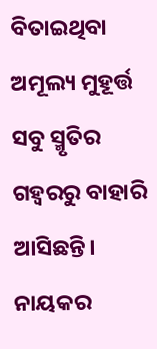ବିତାଇଥିବା ଅମୂଲ୍ୟ ମୁହୂର୍ତ୍ତ ସବୁ ସ୍ମୃତିର ଗହ୍ୱରରୁ ବାହାରି ଆସିଛନ୍ତି। ନାୟକର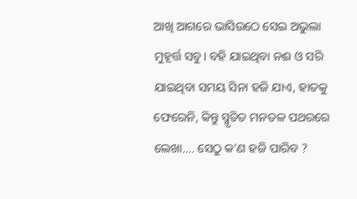ଆଖି ଆଗରେ ଭାସିଉଠେ ସେଇ ଅଭୁଲା ମୁହୂର୍ତ୍ତ ସବୁ। ବହି ଯାଇଥିବା ନଈ ଓ ସରି ଯାଇଥିବା ସମୟ ସିନା ହଜି ଯାଏ, ହାତକୁ ଫେରେନି, କିନ୍ତୁ ସ୍ମୃତିତ ମନତଳ ପଥରରେ ଲେଖା.... ସେଠୁ କ'ଣ ହଜି ପାରିବ ?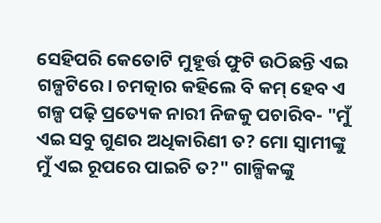ସେହିପରି କେତୋଟି ମୁହୂର୍ତ୍ତ ଫୁଟି ଉଠିଛନ୍ତି ଏଇ ଗଳ୍ପଟିରେ। ଚମତ୍କାର କହିଲେ ବି କମ୍ ହେବ ଏ ଗଳ୍ପ ପଢ଼ି ପ୍ରତ୍ୟେକ ନାରୀ ନିଜକୁ ପଚାରିବ- "ମୁଁ ଏଇ ସବୁ ଗୁଣର ଅଧିକାରିଣୀ ତ? ମୋ ସ୍ୱାମୀଙ୍କୁ ମୁଁ ଏଇ ରୂପରେ ପାଇଚି ତ?" ଗାଳ୍ପିକଙ୍କୁ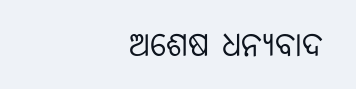ଅଶେଷ ଧନ୍ୟବାଦ